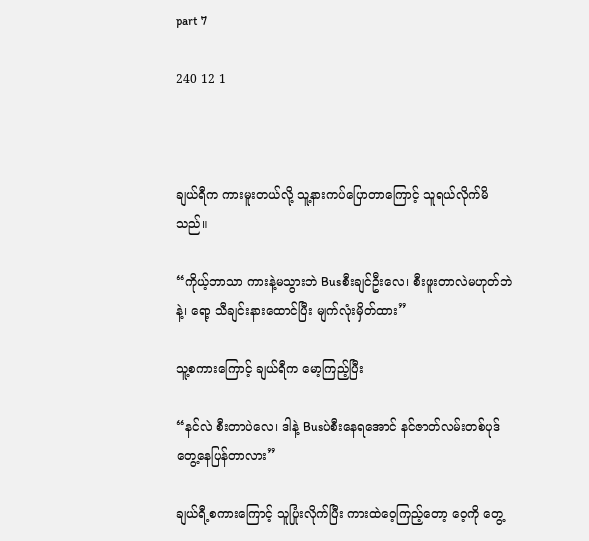part 7

240 12 1



ချယ်ရီက ကားမူးတယ်လို့ သူ့နားကပ်ပြောတာကြောင့် သူရယ်လိုက်မိသည်။

“ကိုယ့်ဘာသာ ကားနဲ့မသွားဘဲ Busစီးချင်ဦးလေ၊ စီးဖူးတာလဲမဟုတ်ဘဲနဲ့၊ ရော့ သီချင်းနားထောင်ပြီး မျက်လုံးမှိတ်ထား”

သူ့စကားကြောင့် ချယ်ရီက မော့ကြည့်ပြီး

“နင်လဲ စီးတာပဲလေ၊ ဒါနဲ့ Busပဲစီးနေရအောင် နင်ဇာတ်လမ်းတစ်ပုဒ်တွေ့နေပြန်တာလား”

ချယ်ရီ့စကားကြောင့် သူပြုံးလိုက်ပြီး ကားထဲဝေ့ကြည့်တော့ ဝေ့ကို တွေ့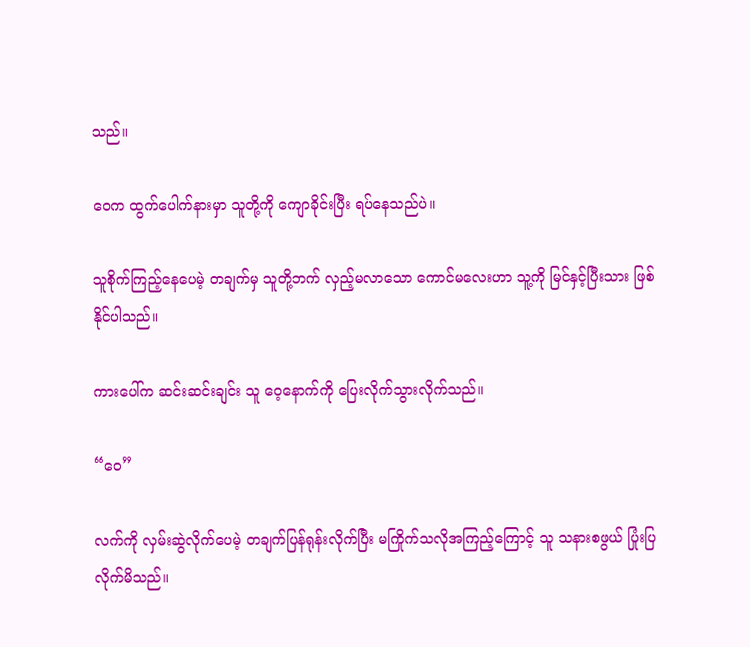သည်။

ဝေက ထွက်ပေါက်နားမှာ သူတို့ကို ကျောခိုင်းပြီး ရပ်နေသည်ပဲ။ ‌

သူစိုက်ကြည့်နေပေမဲ့ တချက်မှ သူတို့ဘက် လှည့်မလာသော ကောင်မလေးဟာ သူ့ကို မြင်နှင့်ပြီးသား ဖြစ်နိုင်ပါသည်။

ကားပေါ်က ဆင်းဆင်းချင်း သူ ဝေ့နောက်ကို ပြေးလိုက်သွားလိုက်သည်။

“ဝေ”

လက်ကို လှမ်းဆွဲလိုက်ပေမဲ့ တချက်ပြန်ရုန်းလိုက်ပြီး မကြိုက်သလိုအကြည့်ကြောင့် သူ သနားစဖွယ် ပြုံးပြလိုက်မိသည်။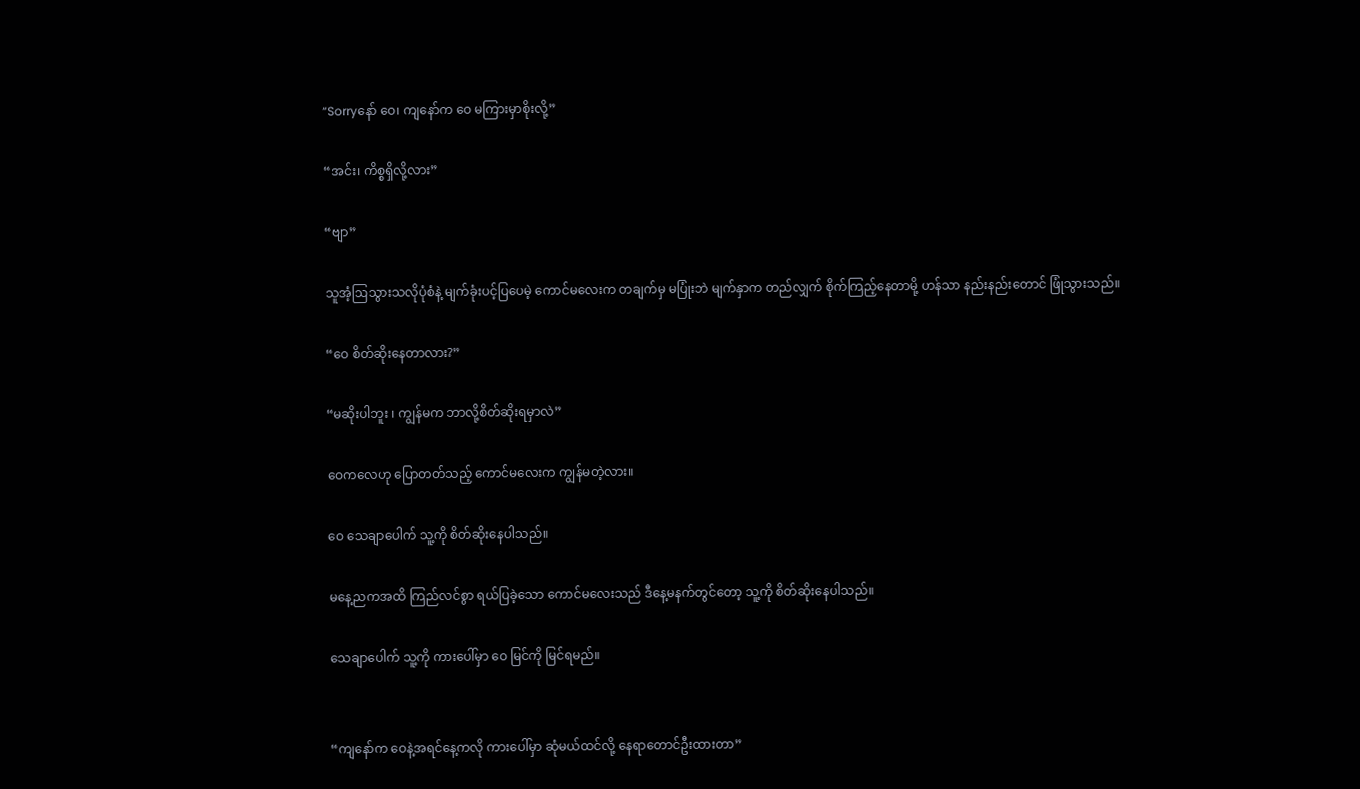“Sorryနော် ဝေ၊ ကျနော်က ဝေ မကြားမှာစိုးလို့”

“အင်း၊ ကိစ္စရှိလို့လား”

“ဗျာ”

သူအံ့ဩသွားသလိုပုံစံနဲ့ မျက်ခုံးပင့်ပြပေမဲ့ ကောင်မလေးက တချက်မှ မပြုံးဘဲ မျက်နှာက တည်လျှက် စိုက်ကြည့်နေတာမို့ ဟန်သာ နည်းနည်းတောင် ဖြုံသွားသည်။

“ဝေ စိတ်ဆိုးနေတာလား?”

“မဆိုးပါဘူး ၊ ကျွန်မက ဘာလို့စိတ်ဆိုးရမှာလဲ”

ဝေကလေဟု ပြောတတ်သည့် ကောင်မလေးက ကျွန်မတဲ့လား။

ဝေ သေချာပေါက် သူ့ကို စိတ်ဆိုးနေပါသည်။

မနေ့ညကအထိ ကြည်လင်စွာ ရယ်ပြခဲ့သော ကောင်မလေးသည် ဒီနေ့မနက်တွင်တော့ သူ့ကို စိတ်ဆိုးနေပါသည်။

သေချာပေါက် သူ့ကို ကားပေါ်မှာ ဝေ မြင်ကို မြင်ရမည်။


“ကျနော်က ဝေနဲ့အရင်နေ့ကလို ကားပေါ်မှာ ဆုံမယ်ထင်လို့ နေရာတောင်ဦးထားတာ”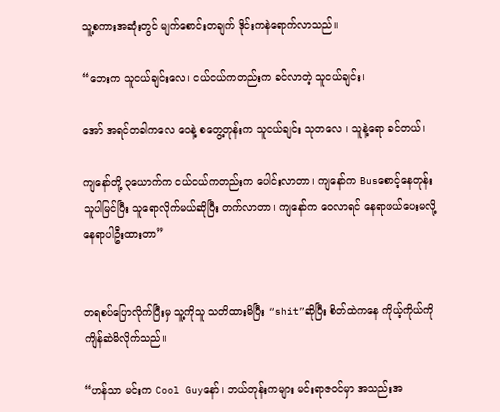သူ့စကားအဆုံးတွင် မျက်စောင်းတချက် ဒိုင်းကနဲရောက်လာသည်။

“ဘေးက သူငယ်ချင်းလေ၊ ငယ်ငယ်ကတည်းက ခင်လာတဲ့ သူငယ်ချင်း၊

အော် အရင်တခါကလေ ဝေနဲ့ စတွေ့တုန်းက သူငယ်ချင်း သုတလေ ၊ သူနဲ့ရော ခင်တယ်၊

ကျနော်တို့ ၃ယောက်က ငယ်ငယ်ကတည်းက ပေါင်းလာတာ၊ ကျနော်က Busစောင့်နေတုန်း သူပါမြင်ပြီး သူရောလိုက်မယ်ဆိုပြီး တက်လာတာ၊ ကျနော်က ဝေလာရင် နေရာဖယ်ပေးမလို့ နေရာပါဦးထားတာ”


တရစပ်ပြောလိုက်ပြီးမှ သူ့ကိုသူ သတိထားမိပြီး “shit”ဆိုပြီး စိတ်ထဲကနေ ကိုယ့်ကိုယ်ကို ကျိန်ဆဲမိလိုက်သည်။

“ဟန်သာ မင်းက Cool Guyနော်၊ ဘယ်တုန်းကများ မင်းရာဇ၀င်မှာ အသည်းအ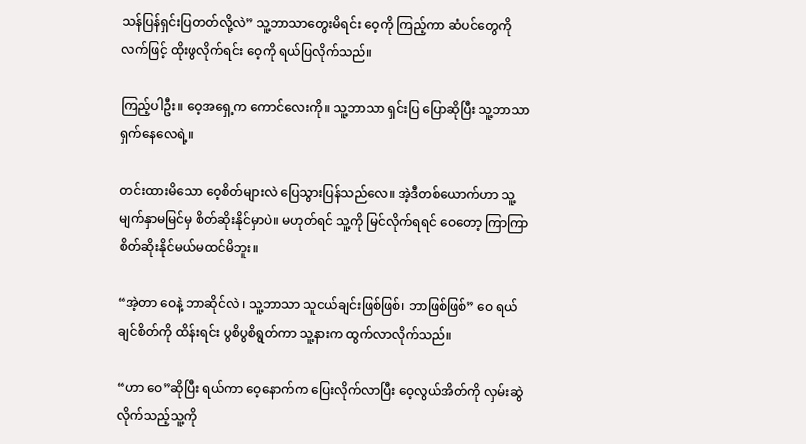သန်ပြန်ရှင်းပြတတ်လို့လဲ” သူ့ဘာသာတွေးမိရင်း ဝေ့ကို ကြည့်ကာ ‌ဆံပင်တွေကို လက်ဖြင့် ထိုးဖွလိုက်ရင်း ဝေ့ကို ရယ်ပြလိုက်သည်။

ကြည့်ပါဦး။ ဝေ့အရှေ့က ကောင်လေးကို။ သူ့ဘာသာ ရှင်းပြ ပြောဆိုပြီး သူ့ဘာသာ ရှက်နေလေရဲ့။

တင်းထားမိသော ဝေ့စိတ်များလဲ ပြေသွားပြန်သည်လေ။ အဲ့ဒီတစ်ယောက်ဟာ သူ့မျက်နှာမမြင်မှ စိတ်ဆိုးနိုင်မှာပဲ။ မဟုတ်ရင် သူ့ကို မြင်လိုက်ရရင် ဝေတော့ ကြာကြာစိတ်ဆိုးနိုင်မယ်မထင်မိဘူး။

“အဲ့တာ ဝေနဲ့ ဘာဆိုင်လဲ ၊ သူ့ဘာသာ သူငယ်ချင်းဖြစ်ဖြစ်၊ ဘာဖြစ်ဖြစ်” ဝေ ရယ်ချင်စိတ်ကို ထိန်းရင်း ပွစိပွစိရွတ်ကာ သူ့နားက ထွက်လာလိုက်သည်။

“ဟာ ဝေ”ဆိုပြီး ရယ်ကာ ဝေ့နောက်က ပြေးလိုက်လာပြီး ဝေ့လွယ်အိတ်ကို လှမ်းဆွဲလိုက်သည့်သူ့ကို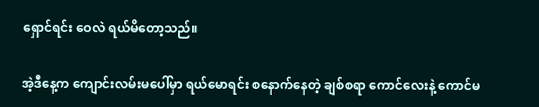ရှောင်ရင်း ဝေလဲ ရယ်မိတော့သည်။

အဲ့ဒီနေ့က ကျောင်းလမ်းမပေါ်မှာ ရယ်မောရင်း စနောက်နေတဲ့ ချစ်စရာ ကောင်လေးနဲ့ ကောင်မ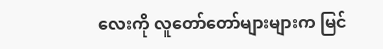လေးကို လူတော်တော်များများက မြင်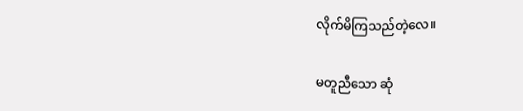လိုက်မိကြသည်တဲ့လေ။

မတူညီသော ဆုံ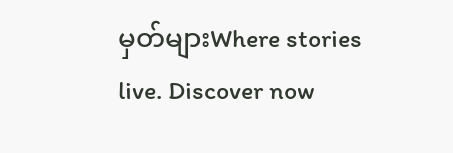မှတ်များWhere stories live. Discover now